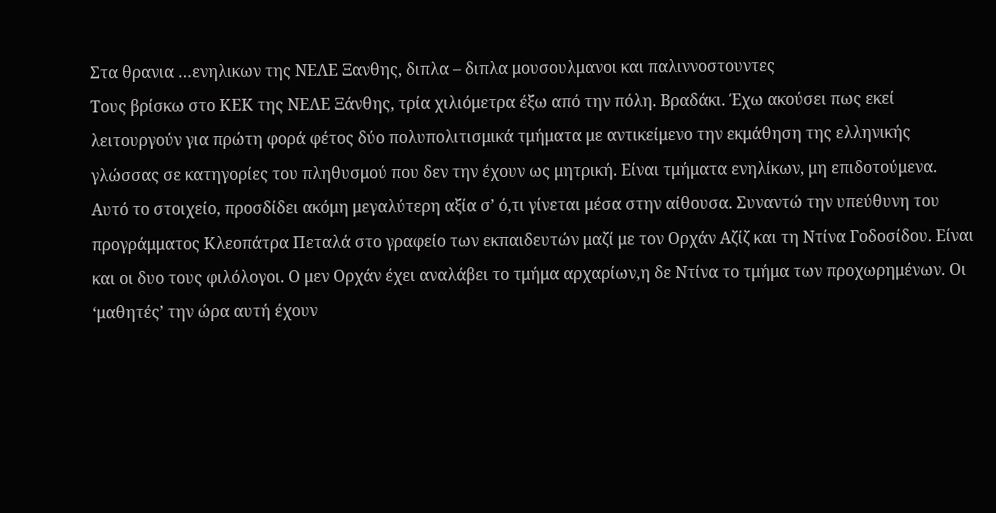Στα θρανια …ενηλικων της ΝΕΛΕ Ξανθης, διπλα – διπλα μουσουλμανοι και παλιννοστουντες
Τους βρίσκω στο ΚΕΚ της ΝΕΛΕ Ξάνθης, τρία χιλιόμετρα έξω από την πόλη. Βραδάκι. Έχω ακούσει πως εκεί λειτουργούν για πρώτη φορά φέτος δύο πολυπολιτισμικά τμήματα με αντικείμενο την εκμάθηση της ελληνικής γλώσσας σε κατηγορίες του πληθυσμού που δεν την έχουν ως μητρική. Είναι τμήματα ενηλίκων, μη επιδοτούμενα. Αυτό το στοιχείο, προσδίδει ακόμη μεγαλύτερη αξία σ’ ό,τι γίνεται μέσα στην αίθουσα. Συναντώ την υπεύθυνη του προγράμματος Κλεοπάτρα Πεταλά στο γραφείο των εκπαιδευτών μαζί με τον Ορχάν Αζίζ και τη Ντίνα Γοδοσίδου. Είναι και οι δυο τους φιλόλογοι. Ο μεν Ορχάν έχει αναλάβει το τμήμα αρχαρίων,η δε Ντίνα το τμήμα των προχωρημένων. Οι ‘μαθητές’ την ώρα αυτή έχουν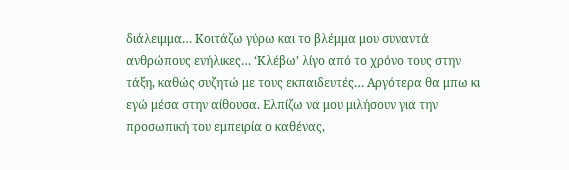διάλειμμα… Κοιτάζω γύρω και το βλέμμα μου συναντά ανθρώπους ενήλικες… ‘Κλέβω’ λίγο από το χρόνο τους στην τάξη, καθώς συζητώ με τους εκπαιδευτές… Αργότερα θα μπω κι εγώ μέσα στην αίθουσα. Ελπίζω να μου μιλήσουν για την προσωπική του εμπειρία ο καθένας,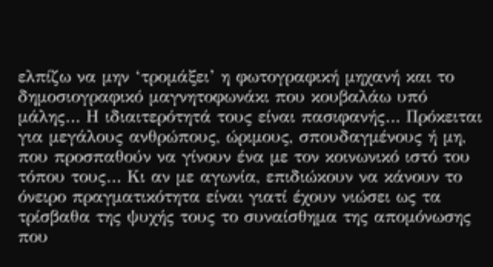ελπίζω να μην ‘τρομάξει’ η φωτογραφική μηχανή και το δημοσιογραφικό μαγνητοφωνάκι που κουβαλάω υπό μάλης… Η ιδιαιτερότητά τους είναι πασιφανής… Πρόκειται για μεγάλους ανθρώπους, ώριμους, σπουδαγμένους ή μη, που προσπαθούν να γίνουν ένα με τον κοινωνικό ιστό του τόπου τους… Κι αν με αγωνία, επιδιώκουν να κάνουν το όνειρο πραγματικότητα είναι γιατί έχουν νιώσει ως τα τρίσβαθα της ψυχής τους το συναίσθημα της απομόνωσης που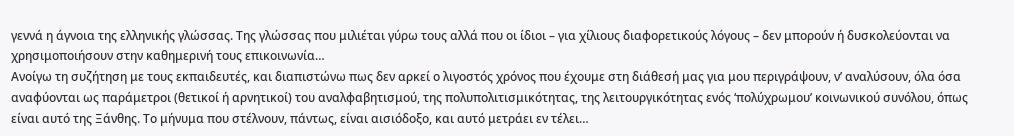γεννά η άγνοια της ελληνικής γλώσσας. Της γλώσσας που μιλιέται γύρω τους αλλά που οι ίδιοι – για χίλιους διαφορετικούς λόγους – δεν μπορούν ή δυσκολεύονται να χρησιμοποιήσουν στην καθημερινή τους επικοινωνία…
Ανοίγω τη συζήτηση με τους εκπαιδευτές, και διαπιστώνω πως δεν αρκεί ο λιγοστός χρόνος που έχουμε στη διάθεσή μας για μου περιγράψουν, ν’ αναλύσουν, όλα όσα αναφύονται ως παράμετροι (θετικοί ή αρνητικοί) του αναλφαβητισμού, της πολυπολιτισμικότητας, της λειτουργικότητας ενός ‘πολύχρωμου’ κοινωνικού συνόλου, όπως είναι αυτό της Ξάνθης. Το μήνυμα που στέλνουν, πάντως, είναι αισιόδοξο, και αυτό μετράει εν τέλει…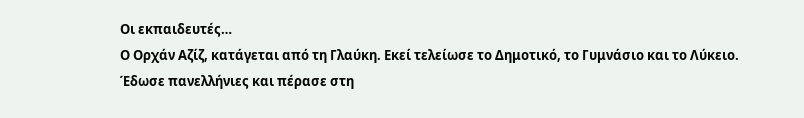Οι εκπαιδευτές…
Ο Ορχάν Αζίζ, κατάγεται από τη Γλαύκη. Εκεί τελείωσε το Δημοτικό, το Γυμνάσιο και το Λύκειο. Έδωσε πανελλήνιες και πέρασε στη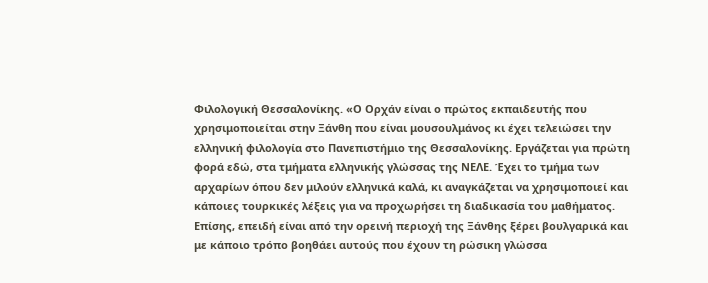Φιλολογική Θεσσαλονίκης. «Ο Ορχάν είναι ο πρώτος εκπαιδευτής που χρησιμοποιείται στην Ξάνθη που είναι μουσουλμάνος κι έχει τελειώσει την ελληνική φιλολογία στο Πανεπιστήμιο της Θεσσαλονίκης. Εργάζεται για πρώτη φορά εδώ, στα τμήματα ελληνικής γλώσσας της ΝΕΛΕ. Έχει το τμήμα των αρχαρίων όπου δεν μιλούν ελληνικά καλά, κι αναγκάζεται να χρησιμοποιεί και κάποιες τουρκικές λέξεις για να προχωρήσει τη διαδικασία του μαθήματος. Επίσης, επειδή είναι από την ορεινή περιοχή της Ξάνθης ξέρει βουλγαρικά και με κάποιο τρόπο βοηθάει αυτούς που έχουν τη ρώσικη γλώσσα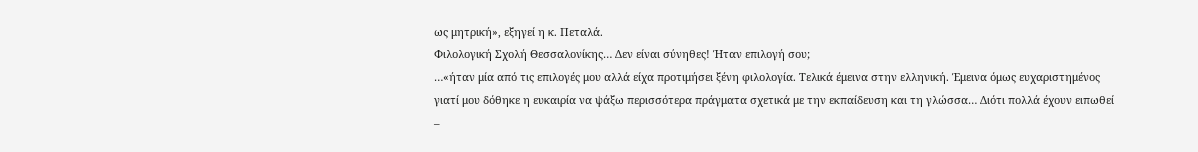ως μητρική», εξηγεί η κ. Πεταλά.
Φιλολογική Σχολή Θεσσαλονίκης… Δεν είναι σύνηθες! Ήταν επιλογή σου;
…«ήταν μία από τις επιλογές μου αλλά είχα προτιμήσει ξένη φιλολογία. Τελικά έμεινα στην ελληνική. Έμεινα όμως ευχαριστημένος γιατί μου δόθηκε η ευκαιρία να ψάξω περισσότερα πράγματα σχετικά με την εκπαίδευση και τη γλώσσα… Διότι πολλά έχουν ειπωθεί –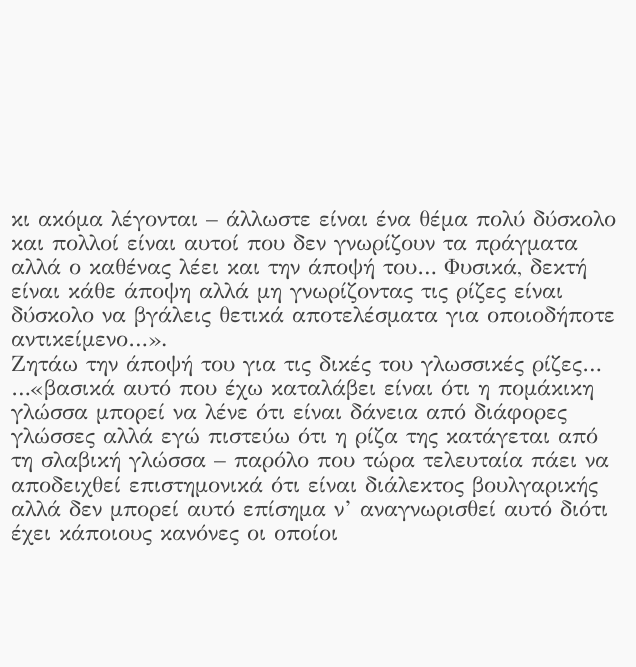κι ακόμα λέγονται – άλλωστε είναι ένα θέμα πολύ δύσκολο και πολλοί είναι αυτοί που δεν γνωρίζουν τα πράγματα αλλά ο καθένας λέει και την άποψή του… Φυσικά, δεκτή είναι κάθε άποψη αλλά μη γνωρίζοντας τις ρίζες είναι δύσκολο να βγάλεις θετικά αποτελέσματα για οποιοδήποτε αντικείμενο…».
Ζητάω την άποψή του για τις δικές του γλωσσικές ρίζες…
…«βασικά αυτό που έχω καταλάβει είναι ότι η πομάκικη γλώσσα μπορεί να λένε ότι είναι δάνεια από διάφορες γλώσσες αλλά εγώ πιστεύω ότι η ρίζα της κατάγεται από τη σλαβική γλώσσα – παρόλο που τώρα τελευταία πάει να αποδειχθεί επιστημονικά ότι είναι διάλεκτος βουλγαρικής αλλά δεν μπορεί αυτό επίσημα ν’ αναγνωρισθεί αυτό διότι έχει κάποιους κανόνες οι οποίοι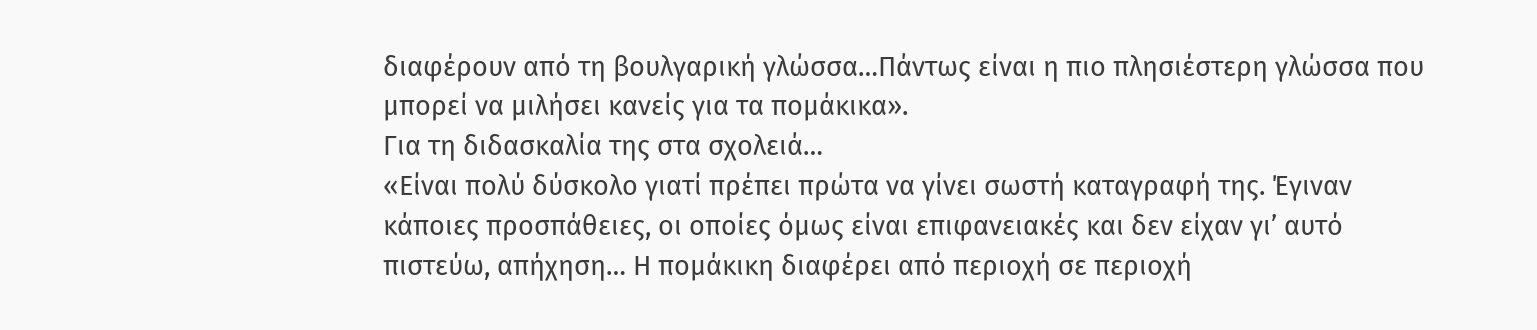διαφέρουν από τη βουλγαρική γλώσσα…Πάντως είναι η πιο πλησιέστερη γλώσσα που μπορεί να μιλήσει κανείς για τα πομάκικα».
Για τη διδασκαλία της στα σχολειά…
«Είναι πολύ δύσκολο γιατί πρέπει πρώτα να γίνει σωστή καταγραφή της. Έγιναν κάποιες προσπάθειες, οι οποίες όμως είναι επιφανειακές και δεν είχαν γι’ αυτό πιστεύω, απήχηση… Η πομάκικη διαφέρει από περιοχή σε περιοχή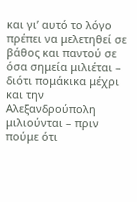και γι’ αυτό το λόγο πρέπει να μελετηθεί σε βάθος και παντού σε όσα σημεία μιλιέται – διότι πομάκικα μέχρι και την Αλεξανδρούπολη μιλιούνται – πριν πούμε ότι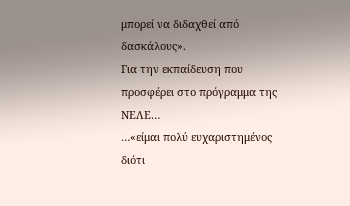μπορεί να διδαχθεί από δασκάλους».
Για την εκπαίδευση που προσφέρει στο πρόγραμμα της ΝΕΛΕ…
…«είμαι πολύ ευχαριστημένος διότι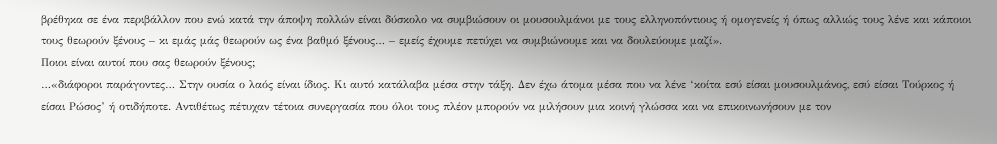βρέθηκα σε ένα περιβάλλον που ενώ κατά την άποψη πολλών είναι δύσκολο να συμβιώσουν οι μουσουλμάνοι με τους ελληνοπόντιους ή ομογενείς ή όπως αλλιώς τους λένε και κάποιοι τους θεωρούν ξένους – κι εμάς μάς θεωρούν ως ένα βαθμό ξένους… – εμείς έχουμε πετύχει να συμβιώνουμε και να δουλεύουμε μαζί».
Ποιοι είναι αυτοί που σας θεωρούν ξένους;
…«διάφοροι παράγοντες… Στην ουσία ο λαός είναι ίδιος. Κι αυτό κατάλαβα μέσα στην τάξη. Δεν έχω άτομα μέσα που να λένε ‘κοίτα εσύ είσαι μουσουλμάνος, εσύ είσαι Τούρκος ή είσαι Ρώσος’ ή οτιδήποτε. Αντιθέτως πέτυχαν τέτοια συνεργασία που όλοι τους πλέον μπορούν να μιλήσουν μια κοινή γλώσσα και να επικοινωνήσουν με τον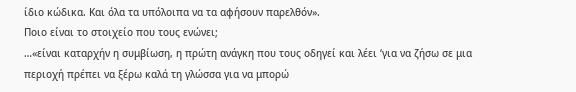ίδιο κώδικα. Και όλα τα υπόλοιπα να τα αφήσουν παρελθόν».
Ποιο είναι το στοιχείο που τους ενώνει;
…«είναι καταρχήν η συμβίωση, η πρώτη ανάγκη που τους οδηγεί και λέει ‘για να ζήσω σε μια περιοχή πρέπει να ξέρω καλά τη γλώσσα για να μπορώ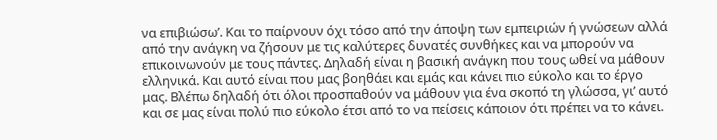να επιβιώσω’. Και το παίρνουν όχι τόσο από την άποψη των εμπειριών ή γνώσεων αλλά από την ανάγκη να ζήσουν με τις καλύτερες δυνατές συνθήκες και να μπορούν να επικοινωνούν με τους πάντες. Δηλαδή είναι η βασική ανάγκη που τους ωθεί να μάθουν ελληνικά. Και αυτό είναι που μας βοηθάει και εμάς και κάνει πιο εύκολο και το έργο μας. Βλέπω δηλαδή ότι όλοι προσπαθούν να μάθουν για ένα σκοπό τη γλώσσα, γι’ αυτό και σε μας είναι πολύ πιο εύκολο έτσι από το να πείσεις κάποιον ότι πρέπει να το κάνει.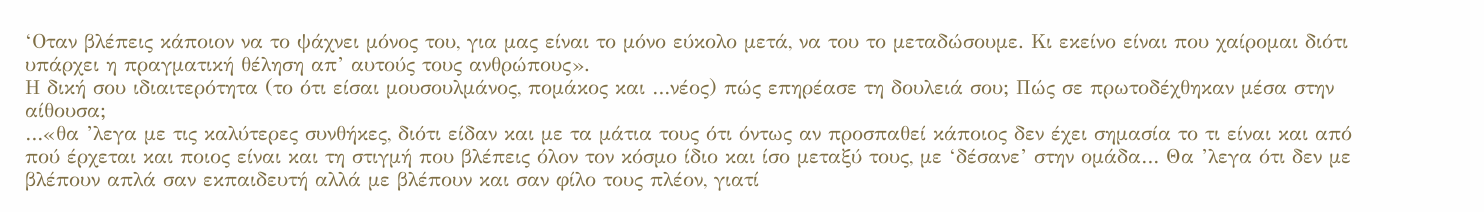‘Οταν βλέπεις κάποιον να το ψάχνει μόνος του, για μας είναι το μόνο εύκολο μετά, να του το μεταδώσουμε. Κι εκείνο είναι που χαίρομαι διότι υπάρχει η πραγματική θέληση απ’ αυτούς τους ανθρώπους».
Η δική σου ιδιαιτερότητα (το ότι είσαι μουσουλμάνος, πομάκος και …νέος) πώς επηρέασε τη δουλειά σου; Πώς σε πρωτοδέχθηκαν μέσα στην αίθουσα;
…«θα ’λεγα με τις καλύτερες συνθήκες, διότι είδαν και με τα μάτια τους ότι όντως αν προσπαθεί κάποιος δεν έχει σημασία το τι είναι και από πού έρχεται και ποιος είναι και τη στιγμή που βλέπεις όλον τον κόσμο ίδιο και ίσο μεταξύ τους, με ‘δέσανε’ στην ομάδα… Θα ’λεγα ότι δεν με βλέπουν απλά σαν εκπαιδευτή αλλά με βλέπουν και σαν φίλο τους πλέον, γιατί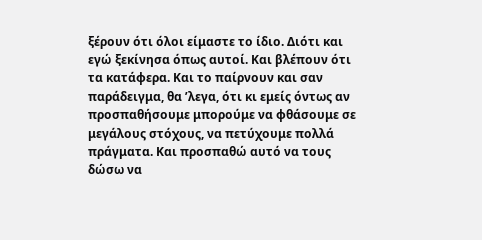ξέρουν ότι όλοι είμαστε το ίδιο. Διότι και εγώ ξεκίνησα όπως αυτοί. Και βλέπουν ότι τα κατάφερα. Και το παίρνουν και σαν παράδειγμα, θα ’λεγα, ότι κι εμείς όντως αν προσπαθήσουμε μπορούμε να φθάσουμε σε μεγάλους στόχους, να πετύχουμε πολλά πράγματα. Και προσπαθώ αυτό να τους δώσω να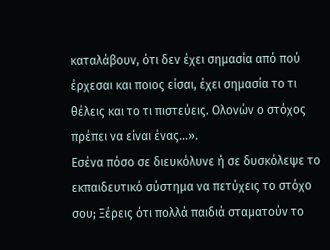καταλάβουν, ότι δεν έχει σημασία από πού έρχεσαι και ποιος είσαι, έχει σημασία το τι θέλεις και το τι πιστεύεις. Ολονών ο στόχος πρέπει να είναι ένας…».
Εσένα πόσο σε διευκόλυνε ή σε δυσκόλεψε το εκπαιδευτικό σύστημα να πετύχεις το στόχο σου; Ξέρεις ότι πολλά παιδιά σταματούν το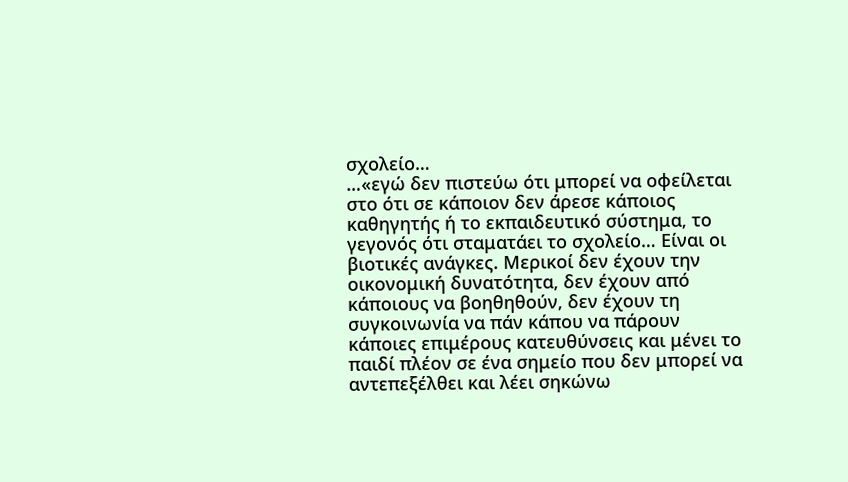σχολείο…
…«εγώ δεν πιστεύω ότι μπορεί να οφείλεται στο ότι σε κάποιον δεν άρεσε κάποιος καθηγητής ή το εκπαιδευτικό σύστημα, το γεγονός ότι σταματάει το σχολείο… Είναι οι βιοτικές ανάγκες. Μερικοί δεν έχουν την οικονομική δυνατότητα, δεν έχουν από κάποιους να βοηθηθούν, δεν έχουν τη συγκοινωνία να πάν κάπου να πάρουν κάποιες επιμέρους κατευθύνσεις και μένει το παιδί πλέον σε ένα σημείο που δεν μπορεί να αντεπεξέλθει και λέει σηκώνω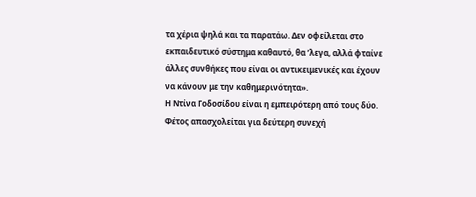τα χέρια ψηλά και τα παρατάω. Δεν οφείλεται στο εκπαιδευτικό σύστημα καθαυτό, θα ’λεγα, αλλά φταίνε άλλες συνθήκες που είναι οι αντικειμενικές και έχουν να κάνουν με την καθημερινότητα».
Η Ντίνα Γοδοσίδου είναι η εμπειρότερη από τους δύο. Φέτος απασχολείται για δεύτερη συνεχή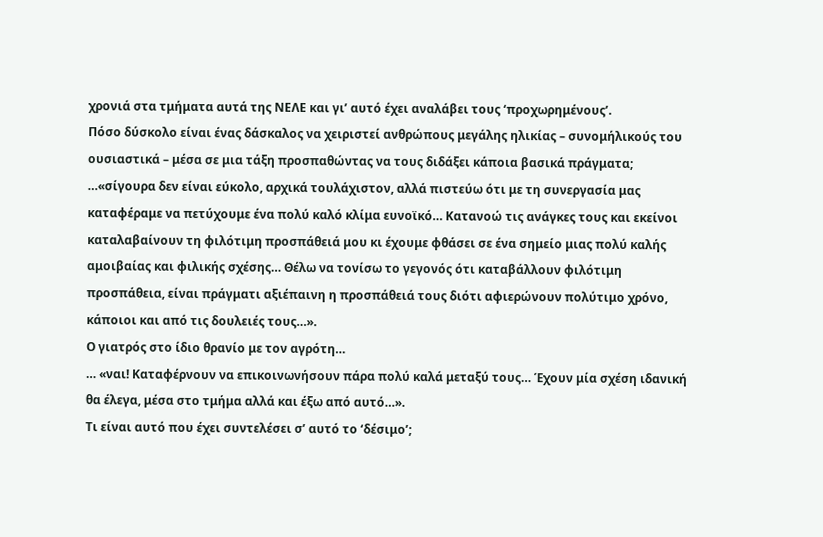χρονιά στα τμήματα αυτά της ΝΕΛΕ και γι’ αυτό έχει αναλάβει τους ‘προχωρημένους’.
Πόσο δύσκολο είναι ένας δάσκαλος να χειριστεί ανθρώπους μεγάλης ηλικίας – συνομήλικούς του ουσιαστικά – μέσα σε μια τάξη προσπαθώντας να τους διδάξει κάποια βασικά πράγματα;
…«σίγουρα δεν είναι εύκολο, αρχικά τουλάχιστον, αλλά πιστεύω ότι με τη συνεργασία μας καταφέραμε να πετύχουμε ένα πολύ καλό κλίμα ευνοϊκό… Κατανοώ τις ανάγκες τους και εκείνοι καταλαβαίνουν τη φιλότιμη προσπάθειά μου κι έχουμε φθάσει σε ένα σημείο μιας πολύ καλής αμοιβαίας και φιλικής σχέσης… Θέλω να τονίσω το γεγονός ότι καταβάλλουν φιλότιμη προσπάθεια, είναι πράγματι αξιέπαινη η προσπάθειά τους διότι αφιερώνουν πολύτιμο χρόνο, κάποιοι και από τις δουλειές τους…».
Ο γιατρός στο ίδιο θρανίο με τον αγρότη…
… «ναι! Καταφέρνουν να επικοινωνήσουν πάρα πολύ καλά μεταξύ τους… Έχουν μία σχέση ιδανική θα έλεγα, μέσα στο τμήμα αλλά και έξω από αυτό…».
Τι είναι αυτό που έχει συντελέσει σ’ αυτό το ‘δέσιμο’;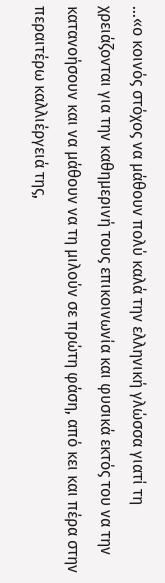…«ο κοινός στόχος να μάθουν πολύ καλά την ελληνική γλώσσα γιατί τη χρειάζονται για την καθημερινή τους επικοινωνία και φυσικά εκτός του να την κατανοήσουν και να μάθουν να τη μιλούν σε πρώτη φάση, από κει και πέρα στην περαιτέρω καλλιέργειά της,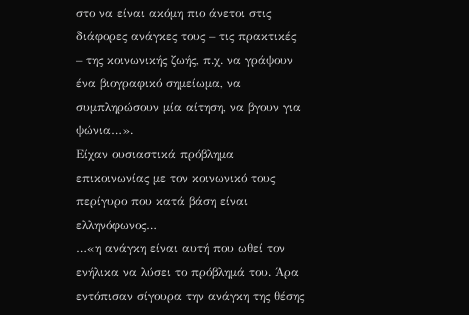στο να είναι ακόμη πιο άνετοι στις διάφορες ανάγκες τους – τις πρακτικές – της κοινωνικής ζωής, π.χ. να γράψουν ένα βιογραφικό σημείωμα, να συμπληρώσουν μία αίτηση, να βγουν για ψώνια…».
Είχαν ουσιαστικά πρόβλημα επικοινωνίας με τον κοινωνικό τους περίγυρο που κατά βάση είναι ελληνόφωνος…
…«η ανάγκη είναι αυτή που ωθεί τον ενήλικα να λύσει το πρόβλημά του. Άρα εντόπισαν σίγουρα την ανάγκη της θέσης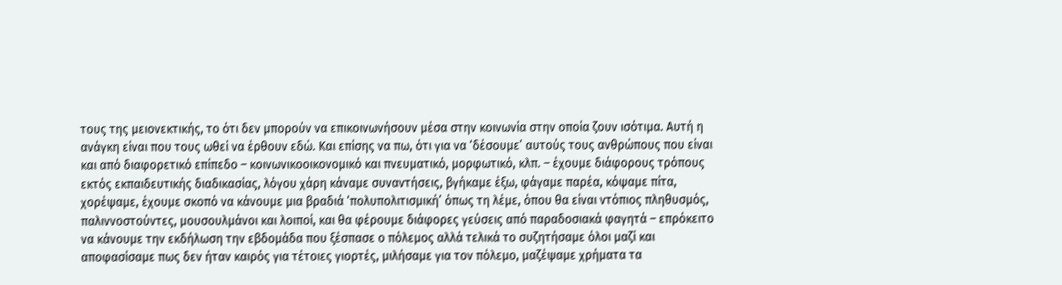τους της μειονεκτικής, το ότι δεν μπορούν να επικοινωνήσουν μέσα στην κοινωνία στην οποία ζουν ισότιμα. Αυτή η ανάγκη είναι που τους ωθεί να έρθουν εδώ. Και επίσης να πω, ότι για να ‘δέσουμε’ αυτούς τους ανθρώπους που είναι και από διαφορετικό επίπεδο – κοινωνικοοικονομικό και πνευματικό, μορφωτικό, κλπ. – έχουμε διάφορους τρόπους εκτός εκπαιδευτικής διαδικασίας, λόγου χάρη κάναμε συναντήσεις, βγήκαμε έξω, φάγαμε παρέα, κόψαμε πίτα, χορέψαμε, έχουμε σκοπό να κάνουμε μια βραδιά ‘πολυπολιτισμική’ όπως τη λέμε, όπου θα είναι ντόπιος πληθυσμός, παλιννοστούντες, μουσουλμάνοι και λοιποί, και θα φέρουμε διάφορες γεύσεις από παραδοσιακά φαγητά – επρόκειτο να κάνουμε την εκδήλωση την εβδομάδα που ξέσπασε ο πόλεμος αλλά τελικά το συζητήσαμε όλοι μαζί και αποφασίσαμε πως δεν ήταν καιρός για τέτοιες γιορτές, μιλήσαμε για τον πόλεμο, μαζέψαμε χρήματα τα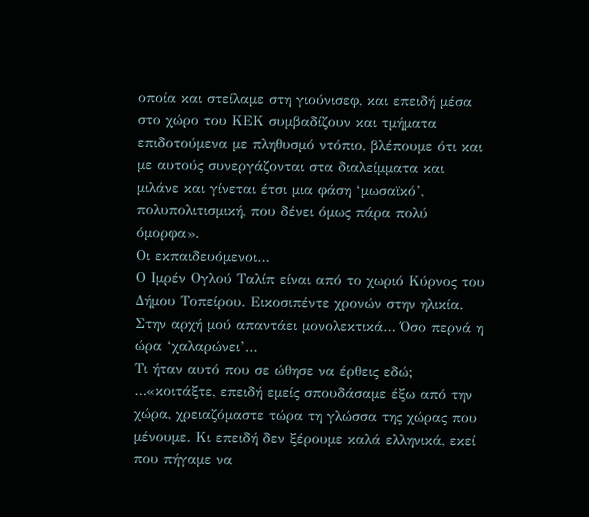οποία και στείλαμε στη γιούνισεφ, και επειδή μέσα στο χώρο του ΚΕΚ συμβαδίζουν και τμήματα επιδοτούμενα με πληθυσμό ντόπιο, βλέπουμε ότι και με αυτούς συνεργάζονται στα διαλείμματα και μιλάνε και γίνεται έτσι μια φάση ‘μωσαϊκό’, πολυπολιτισμική, που δένει όμως πάρα πολύ όμορφα».
Οι εκπαιδευόμενοι…
Ο Ιμρέν Ογλού Ταλίπ είναι από το χωριό Κύρνος του Δήμου Τοπείρου. Εικοσιπέντε χρονών στην ηλικία. Στην αρχή μού απαντάει μονολεκτικά… Όσο περνά η ώρα ‘χαλαρώνει’…
Τι ήταν αυτό που σε ώθησε να έρθεις εδώ;
…«κοιτάξτε, επειδή εμείς σπουδάσαμε έξω από την χώρα, χρειαζόμαστε τώρα τη γλώσσα της χώρας που μένουμε. Κι επειδή δεν ξέρουμε καλά ελληνικά, εκεί που πήγαμε να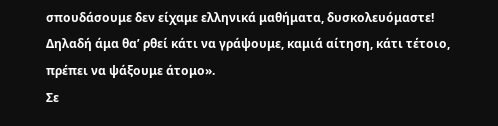σπουδάσουμε δεν είχαμε ελληνικά μαθήματα, δυσκολευόμαστε! Δηλαδή άμα θα’ ρθεί κάτι να γράψουμε, καμιά αίτηση, κάτι τέτοιο, πρέπει να ψάξουμε άτομο».
Σε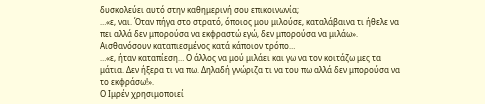δυσκολεύει αυτό στην καθημερινή σου επικοινωνία;
…«ε, ναι. Όταν πήγα στο στρατό, όποιος μου μιλούσε, καταλάβαινα τι ήθελε να πει αλλά δεν μπορούσα να εκφραστώ εγώ, δεν μπορούσα να μιλάω».
Αισθανόσουν καταπιεσμένος κατά κάποιον τρόπο…
…«ε, ήταν καταπίεση… Ο άλλος να μού μιλάει και γω να τον κοιτάζω μες τα μάτια. Δεν ήξερα τι να πω. Δηλαδή γνώριζα τι να του πω αλλά δεν μπορούσα να το εκφράσω!».
Ο Ιμρέν χρησιμοποιεί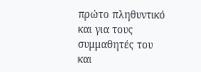πρώτο πληθυντικό και για τους συμμαθητές του και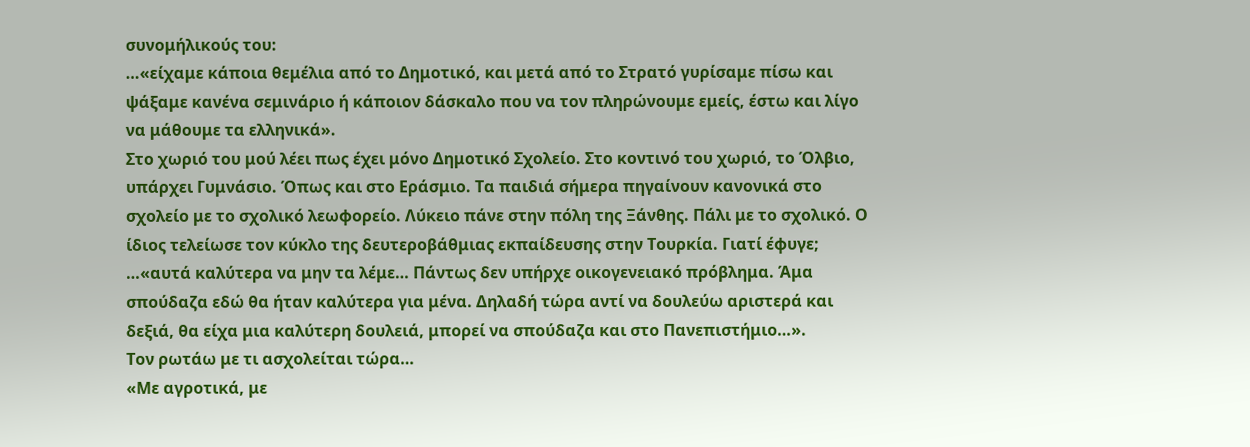συνομήλικούς του:
…«είχαμε κάποια θεμέλια από το Δημοτικό, και μετά από το Στρατό γυρίσαμε πίσω και ψάξαμε κανένα σεμινάριο ή κάποιον δάσκαλο που να τον πληρώνουμε εμείς, έστω και λίγο να μάθουμε τα ελληνικά».
Στο χωριό του μού λέει πως έχει μόνο Δημοτικό Σχολείο. Στο κοντινό του χωριό, το Όλβιο, υπάρχει Γυμνάσιο. Όπως και στο Εράσμιο. Τα παιδιά σήμερα πηγαίνουν κανονικά στο σχολείο με το σχολικό λεωφορείο. Λύκειο πάνε στην πόλη της Ξάνθης. Πάλι με το σχολικό. Ο ίδιος τελείωσε τον κύκλο της δευτεροβάθμιας εκπαίδευσης στην Τουρκία. Γιατί έφυγε;
…«αυτά καλύτερα να μην τα λέμε… Πάντως δεν υπήρχε οικογενειακό πρόβλημα. Άμα σπούδαζα εδώ θα ήταν καλύτερα για μένα. Δηλαδή τώρα αντί να δουλεύω αριστερά και δεξιά, θα είχα μια καλύτερη δουλειά, μπορεί να σπούδαζα και στο Πανεπιστήμιο…».
Τον ρωτάω με τι ασχολείται τώρα…
«Με αγροτικά, με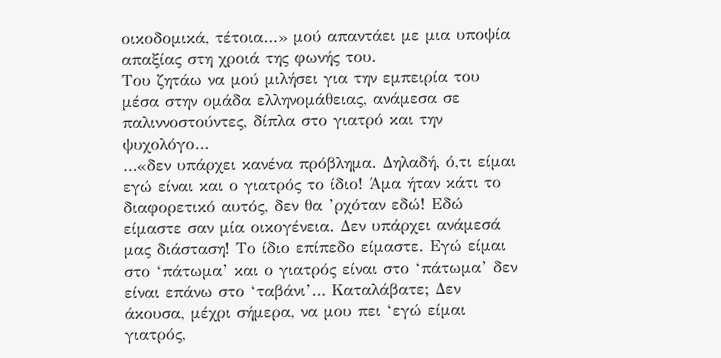οικοδομικά, τέτοια…» μού απαντάει με μια υποψία απαξίας στη χροιά της φωνής του.
Του ζητάω να μού μιλήσει για την εμπειρία του μέσα στην ομάδα ελληνομάθειας, ανάμεσα σε παλιννοστούντες, δίπλα στο γιατρό και την ψυχολόγο…
…«δεν υπάρχει κανένα πρόβλημα. Δηλαδή, ό,τι είμαι εγώ είναι και ο γιατρός το ίδιο! Άμα ήταν κάτι το διαφορετικό αυτός, δεν θα ’ρχόταν εδώ! Εδώ είμαστε σαν μία οικογένεια. Δεν υπάρχει ανάμεσά μας διάσταση! Το ίδιο επίπεδο είμαστε. Εγώ είμαι στο ‘πάτωμα’ και ο γιατρός είναι στο ‘πάτωμα’ δεν είναι επάνω στο ‘ταβάνι’… Καταλάβατε; Δεν άκουσα, μέχρι σήμερα, να μου πει ‘εγώ είμαι γιατρός,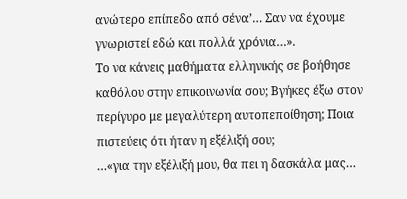ανώτερο επίπεδο από σένα’… Σαν να έχουμε γνωριστεί εδώ και πολλά χρόνια…».
Το να κάνεις μαθήματα ελληνικής σε βοήθησε καθόλου στην επικοινωνία σου; Βγήκες έξω στον περίγυρο με μεγαλύτερη αυτοπεποίθηση; Ποια πιστεύεις ότι ήταν η εξέλιξή σου;
…«για την εξέλιξή μου, θα πει η δασκάλα μας…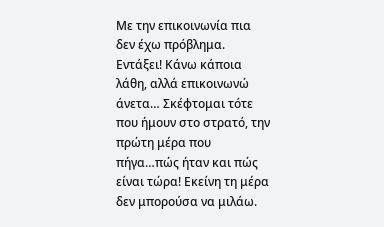Με την επικοινωνία πια δεν έχω πρόβλημα. Εντάξει! Κάνω κάποια λάθη, αλλά επικοινωνώ άνετα… Σκέφτομαι τότε που ήμουν στο στρατό, την πρώτη μέρα που πήγα…πώς ήταν και πώς είναι τώρα! Εκείνη τη μέρα δεν μπορούσα να μιλάω.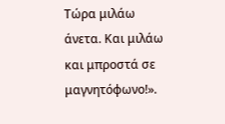Τώρα μιλάω άνετα. Και μιλάω και μπροστά σε μαγνητόφωνο!».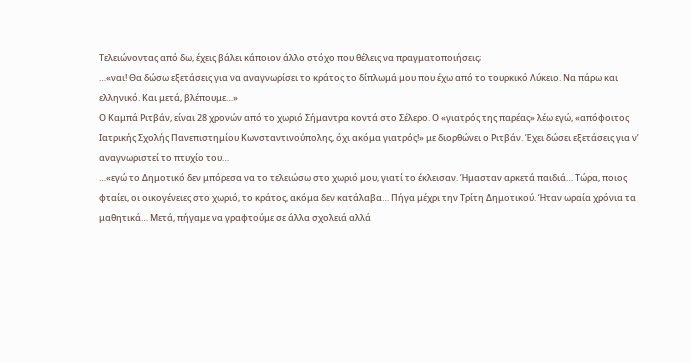Τελειώνοντας από δω, έχεις βάλει κάποιον άλλο στόχο που θέλεις να πραγματοποιήσεις;
…«ναι! Θα δώσω εξετάσεις για να αναγνωρίσει το κράτος το δίπλωμά μου που έχω από το τουρκικό Λύκειο. Να πάρω και ελληνικό. Και μετά, βλέπουμε…»
Ο Καμπά Ριτβάν, είναι 28 χρονών από το χωριό Σήμαντρα κοντά στο Σέλερο. Ο «γιατρός της παρέας» λέω εγώ, «απόφοιτος Ιατρικής Σχολής Πανεπιστημίου Κωνσταντινούπολης, όχι ακόμα γιατρός!» με διορθώνει ο Ριτβάν. Έχει δώσει εξετάσεις για ν’ αναγνωριστεί το πτυχίο του…
…«εγώ το Δημοτικό δεν μπόρεσα να το τελειώσω στο χωριό μου, γιατί το έκλεισαν. Ήμασταν αρκετά παιδιά… Τώρα, ποιος φταίει, οι οικογένειες στο χωριό, το κράτος, ακόμα δεν κατάλαβα… Πήγα μέχρι την Τρίτη Δημοτικού. Ήταν ωραία χρόνια τα μαθητικά… Μετά, πήγαμε να γραφτούμε σε άλλα σχολειά αλλά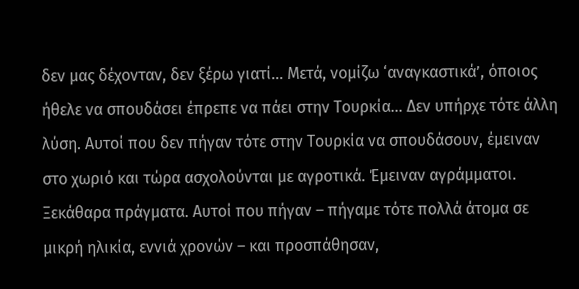δεν μας δέχονταν, δεν ξέρω γιατί… Μετά, νομίζω ‘αναγκαστικά’, όποιος ήθελε να σπουδάσει έπρεπε να πάει στην Τουρκία… Δεν υπήρχε τότε άλλη λύση. Αυτοί που δεν πήγαν τότε στην Τουρκία να σπουδάσουν, έμειναν στο χωριό και τώρα ασχολούνται με αγροτικά. Έμειναν αγράμματοι. Ξεκάθαρα πράγματα. Αυτοί που πήγαν – πήγαμε τότε πολλά άτομα σε μικρή ηλικία, εννιά χρονών – και προσπάθησαν,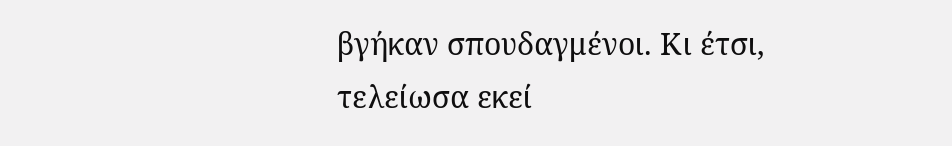βγήκαν σπουδαγμένοι. Κι έτσι, τελείωσα εκεί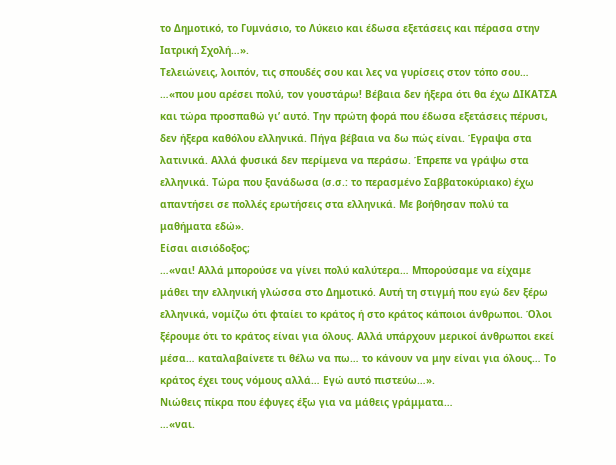το Δημοτικό, το Γυμνάσιο, το Λύκειο και έδωσα εξετάσεις και πέρασα στην Ιατρική Σχολή…».
Τελειώνεις, λοιπόν, τις σπουδές σου και λες να γυρίσεις στον τόπο σου…
…«που μου αρέσει πολύ, τον γουστάρω! Βέβαια δεν ήξερα ότι θα έχω ΔΙΚΑΤΣΑ και τώρα προσπαθώ γι’ αυτό. Την πρώτη φορά που έδωσα εξετάσεις πέρυσι, δεν ήξερα καθόλου ελληνικά. Πήγα βέβαια να δω πώς είναι. Έγραψα στα λατινικά. Αλλά φυσικά δεν περίμενα να περάσω. Έπρεπε να γράψω στα ελληνικά. Τώρα που ξανάδωσα (σ.σ.: το περασμένο Σαββατοκύριακο) έχω απαντήσει σε πολλές ερωτήσεις στα ελληνικά. Με βοήθησαν πολύ τα μαθήματα εδώ».
Είσαι αισιόδοξος;
…«ναι! Αλλά μπορούσε να γίνει πολύ καλύτερα… Μπορούσαμε να είχαμε μάθει την ελληνική γλώσσα στο Δημοτικό. Αυτή τη στιγμή που εγώ δεν ξέρω ελληνικά, νομίζω ότι φταίει το κράτος ή στο κράτος κάποιοι άνθρωποι. Όλοι ξέρουμε ότι το κράτος είναι για όλους. Αλλά υπάρχουν μερικοί άνθρωποι εκεί μέσα… καταλαβαίνετε τι θέλω να πω… το κάνουν να μην είναι για όλους… Το κράτος έχει τους νόμους αλλά… Εγώ αυτό πιστεύω…».
Νιώθεις πίκρα που έφυγες έξω για να μάθεις γράμματα…
…«ναι.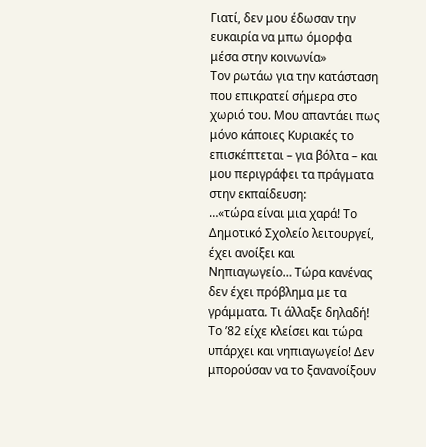Γιατί, δεν μου έδωσαν την ευκαιρία να μπω όμορφα μέσα στην κοινωνία»
Τον ρωτάω για την κατάσταση που επικρατεί σήμερα στο χωριό του. Μου απαντάει πως μόνο κάποιες Κυριακές το επισκέπτεται – για βόλτα – και μου περιγράφει τα πράγματα στην εκπαίδευση:
…«τώρα είναι μια χαρά! Το Δημοτικό Σχολείο λειτουργεί, έχει ανοίξει και Νηπιαγωγείο… Τώρα κανένας δεν έχει πρόβλημα με τα γράμματα. Τι άλλαξε δηλαδή! Το ’82 είχε κλείσει και τώρα υπάρχει και νηπιαγωγείο! Δεν μπορούσαν να το ξανανοίξουν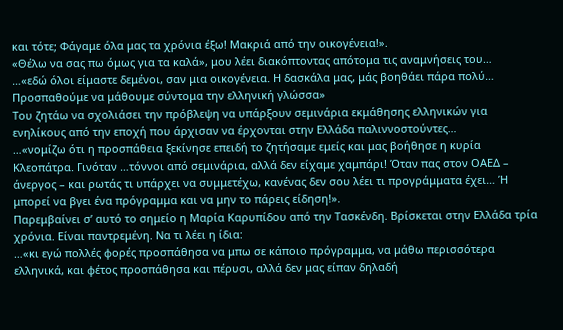και τότε; Φάγαμε όλα μας τα χρόνια έξω! Μακριά από την οικογένεια!».
«Θέλω να σας πω όμως για τα καλά», μου λέει διακόπτοντας απότομα τις αναμνήσεις του…
…«εδώ όλοι είμαστε δεμένοι, σαν μια οικογένεια. Η δασκάλα μας, μάς βοηθάει πάρα πολύ… Προσπαθούμε να μάθουμε σύντομα την ελληνική γλώσσα»
Του ζητάω να σχολιάσει την πρόβλεψη να υπάρξουν σεμινάρια εκμάθησης ελληνικών για ενηλίκους από την εποχή που άρχισαν να έρχονται στην Ελλάδα παλιννοστούντες…
…«νομίζω ότι η προσπάθεια ξεκίνησε επειδή το ζητήσαμε εμείς και μας βοήθησε η κυρία Κλεοπάτρα. Γινόταν …τόννοι από σεμινάρια, αλλά δεν είχαμε χαμπάρι! Όταν πας στον ΟΑΕΔ – άνεργος – και ρωτάς τι υπάρχει να συμμετέχω, κανένας δεν σου λέει τι προγράμματα έχει… Ή μπορεί να βγει ένα πρόγραμμα και να μην το πάρεις είδηση!».
Παρεμβαίνει σ’ αυτό το σημείο η Μαρία Καρυπίδου από την Τασκένδη. Βρίσκεται στην Ελλάδα τρία χρόνια. Είναι παντρεμένη. Να τι λέει η ίδια:
…«κι εγώ πολλές φορές προσπάθησα να μπω σε κάποιο πρόγραμμα, να μάθω περισσότερα ελληνικά, και φέτος προσπάθησα και πέρυσι, αλλά δεν μας είπαν δηλαδή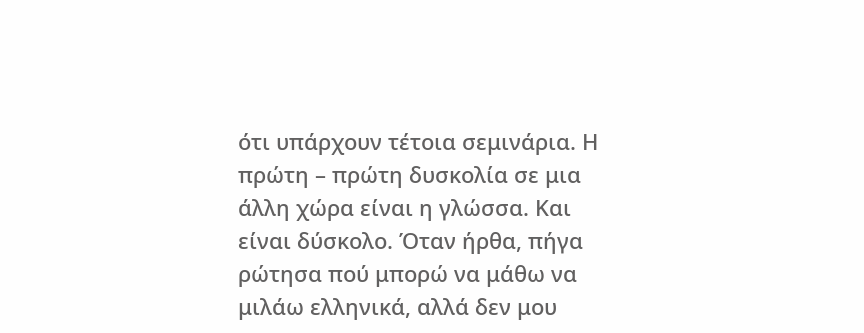ότι υπάρχουν τέτοια σεμινάρια. Η πρώτη – πρώτη δυσκολία σε μια άλλη χώρα είναι η γλώσσα. Και είναι δύσκολο. Όταν ήρθα, πήγα ρώτησα πού μπορώ να μάθω να μιλάω ελληνικά, αλλά δεν μου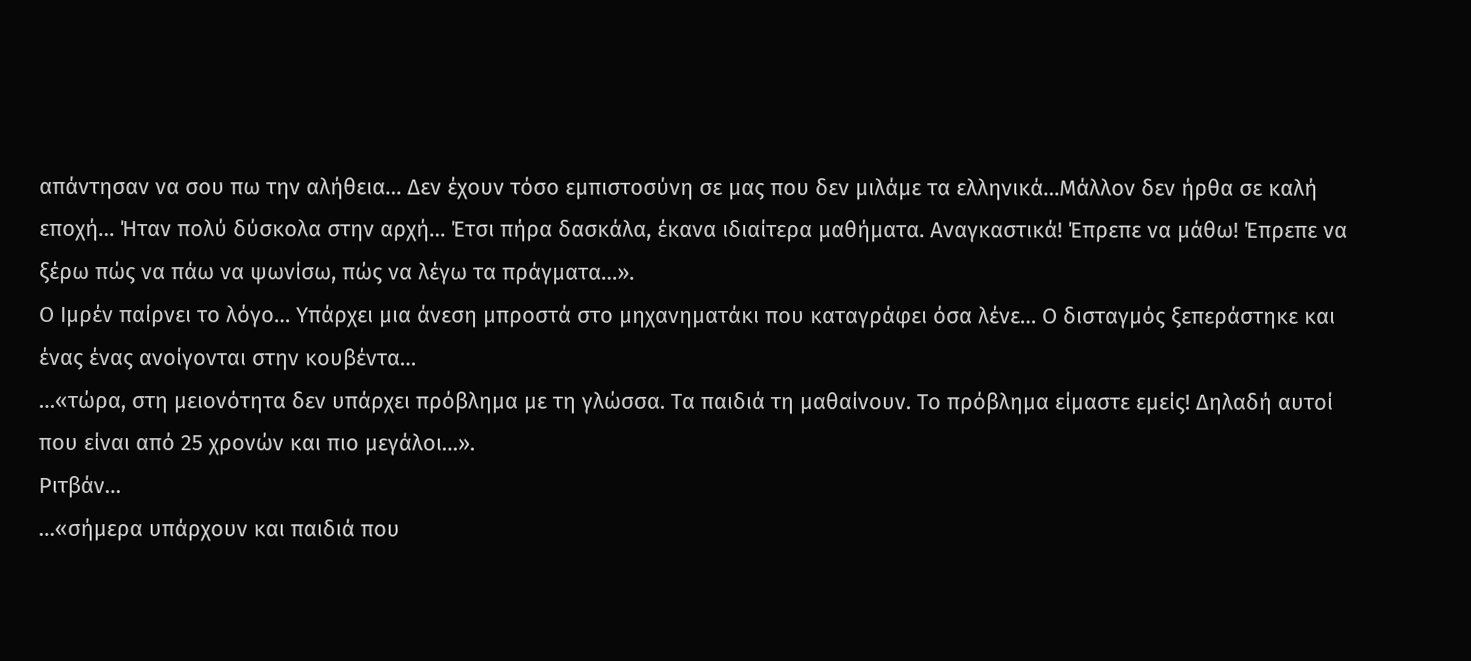απάντησαν να σου πω την αλήθεια… Δεν έχουν τόσο εμπιστοσύνη σε μας που δεν μιλάμε τα ελληνικά…Μάλλον δεν ήρθα σε καλή εποχή… Ήταν πολύ δύσκολα στην αρχή… Έτσι πήρα δασκάλα, έκανα ιδιαίτερα μαθήματα. Αναγκαστικά! Έπρεπε να μάθω! Έπρεπε να ξέρω πώς να πάω να ψωνίσω, πώς να λέγω τα πράγματα…».
Ο Ιμρέν παίρνει το λόγο… Υπάρχει μια άνεση μπροστά στο μηχανηματάκι που καταγράφει όσα λένε… Ο δισταγμός ξεπεράστηκε και ένας ένας ανοίγονται στην κουβέντα…
…«τώρα, στη μειονότητα δεν υπάρχει πρόβλημα με τη γλώσσα. Τα παιδιά τη μαθαίνουν. Το πρόβλημα είμαστε εμείς! Δηλαδή αυτοί που είναι από 25 χρονών και πιο μεγάλοι…».
Ριτβάν…
…«σήμερα υπάρχουν και παιδιά που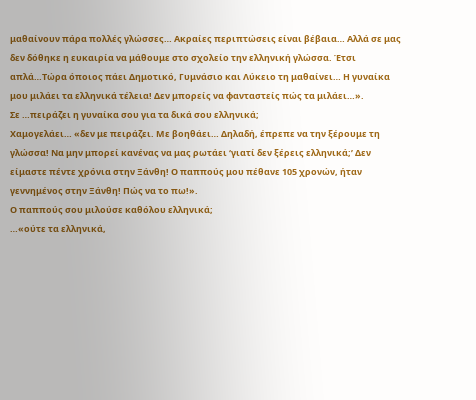μαθαίνουν πάρα πολλές γλώσσες… Ακραίες περιπτώσεις είναι βέβαια… Αλλά σε μας δεν δόθηκε η ευκαιρία να μάθουμε στο σχολείο την ελληνική γλώσσα. Έτσι απλά…Τώρα όποιος πάει Δημοτικό, Γυμνάσιο και Λύκειο τη μαθαίνει… Η γυναίκα μου μιλάει τα ελληνικά τέλεια! Δεν μπορείς να φανταστείς πώς τα μιλάει…».
Σε …πειράζει η γυναίκα σου για τα δικά σου ελληνικά;
Χαμογελάει… «δεν με πειράζει. Με βοηθάει… Δηλαδή, έπρεπε να την ξέρουμε τη γλώσσα! Να μην μπορεί κανένας να μας ρωτάει ‘γιατί δεν ξέρεις ελληνικά;’ Δεν είμαστε πέντε χρόνια στην Ξάνθη! Ο παππούς μου πέθανε 105 χρονών, ήταν γεννημένος στην Ξάνθη! Πώς να το πω!».
Ο παππούς σου μιλούσε καθόλου ελληνικά;
…«ούτε τα ελληνικά,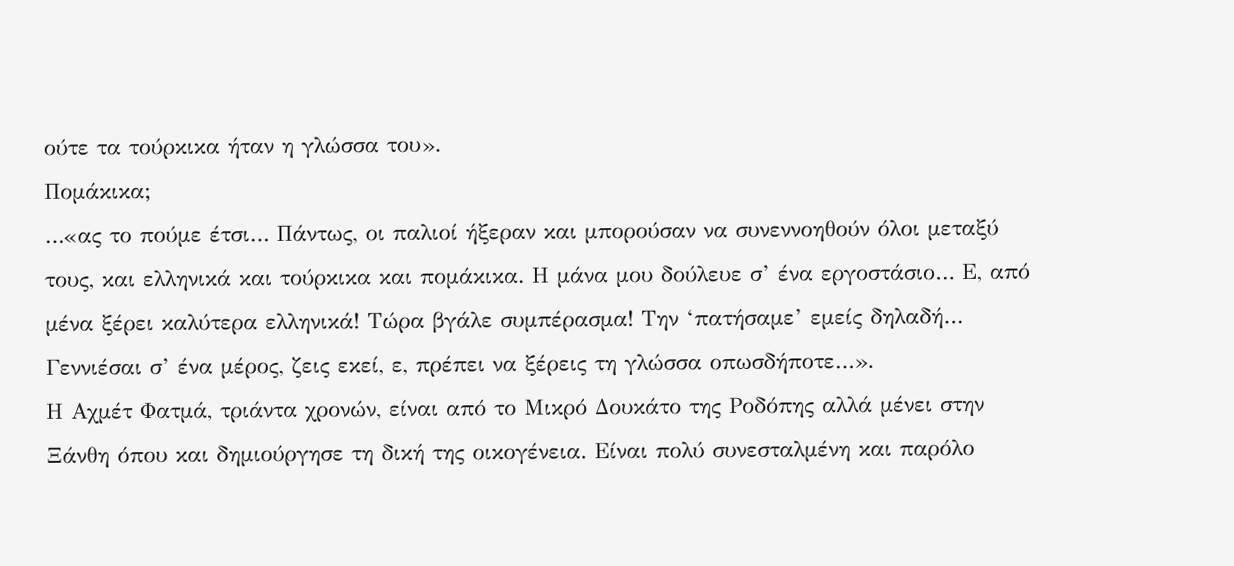ούτε τα τούρκικα ήταν η γλώσσα του».
Πομάκικα;
…«ας το πούμε έτσι… Πάντως, οι παλιοί ήξεραν και μπορούσαν να συνεννοηθούν όλοι μεταξύ τους, και ελληνικά και τούρκικα και πομάκικα. Η μάνα μου δούλευε σ’ ένα εργοστάσιο… Ε, από μένα ξέρει καλύτερα ελληνικά! Τώρα βγάλε συμπέρασμα! Την ‘πατήσαμε’ εμείς δηλαδή… Γεννιέσαι σ’ ένα μέρος, ζεις εκεί, ε, πρέπει να ξέρεις τη γλώσσα οπωσδήποτε…».
Η Αχμέτ Φατμά, τριάντα χρονών, είναι από το Μικρό Δουκάτο της Ροδόπης αλλά μένει στην Ξάνθη όπου και δημιούργησε τη δική της οικογένεια. Είναι πολύ συνεσταλμένη και παρόλο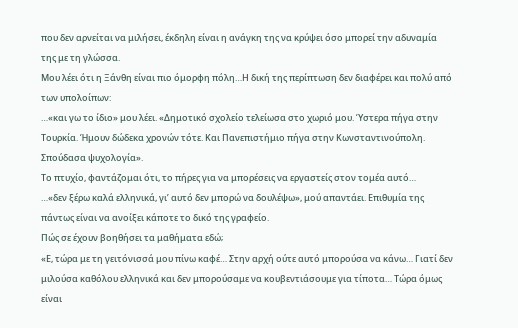που δεν αρνείται να μιλήσει, έκδηλη είναι η ανάγκη της να κρύψει όσο μπορεί την αδυναμία της με τη γλώσσα.
Μου λέει ότι η Ξάνθη είναι πιο όμορφη πόλη…Η δική της περίπτωση δεν διαφέρει και πολύ από των υπολοίπων:
…«και γω το ίδιο» μου λέει. «Δημοτικό σχολείο τελείωσα στο χωριό μου. Ύστερα πήγα στην Τουρκία. Ήμουν δώδεκα χρονών τότε. Και Πανεπιστήμιο πήγα στην Κωνσταντινούπολη. Σπούδασα ψυχολογία».
Το πτυχίο, φαντάζομαι ότι, το πήρες για να μπορέσεις να εργαστείς στον τομέα αυτό…
…«δεν ξέρω καλά ελληνικά, γι’ αυτό δεν μπορώ να δουλέψω», μού απαντάει. Επιθυμία της πάντως είναι να ανοίξει κάποτε το δικό της γραφείο.
Πώς σε έχουν βοηθήσει τα μαθήματα εδώ;
«Ε, τώρα με τη γειτόνισσά μου πίνω καφέ… Στην αρχή ούτε αυτό μπορούσα να κάνω… Γιατί δεν μιλούσα καθόλου ελληνικά και δεν μπορούσαμε να κουβεντιάσουμε για τίποτα… Τώρα όμως είναι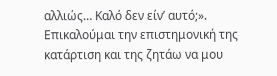αλλιώς… Καλό δεν είν’ αυτό;».
Επικαλούμαι την επιστημονική της κατάρτιση και της ζητάω να μου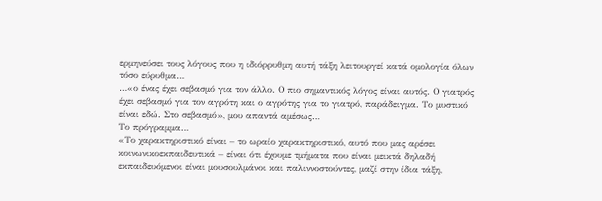ερμηνεύσει τους λόγους που η ιδιόρρυθμη αυτή τάξη λειτουργεί κατά ομολογία όλων τόσο εύρυθμα…
…«ο ένας έχει σεβασμό για τον άλλο. Ο πιο σημαντικός λόγος είναι αυτός. Ο γιατρός έχει σεβασμό για τον αγρότη και ο αγρότης για το γιατρό, παράδειγμα. Το μυστικό είναι εδώ. Στο σεβασμό», μου απαντά αμέσως…
Το πρόγραμμα…
«Το χαρακτηριστικό είναι – το ωραίο χαρακτηριστικό, αυτό που μας αρέσει κοινωνικοεκπαιδευτικά – είναι ότι έχουμε τμήματα που είναι μεικτά δηλαδή εκπαιδευόμενοι είναι μουσουλμάνοι και παλιννοστούντες, μαζί στην ίδια τάξη,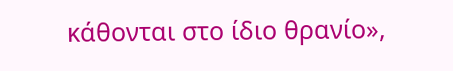κάθονται στο ίδιο θρανίο»,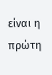είναι η πρώτη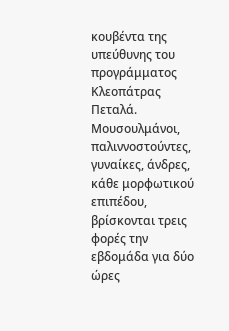κουβέντα της υπεύθυνης του προγράμματος Κλεοπάτρας Πεταλά. Μουσουλμάνοι, παλιννοστούντες, γυναίκες, άνδρες, κάθε μορφωτικού επιπέδου, βρίσκονται τρεις φορές την εβδομάδα για δύο ώρες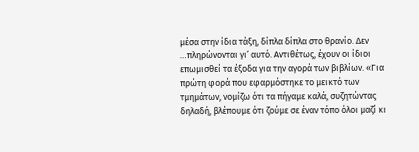μέσα στην ίδια τάξη, δίπλα δίπλα στο θρανίο. Δεν …πληρώνονται γι’ αυτό. Αντιθέτως, έχουν οι ίδιοι επωμισθεί τα έξοδα για την αγορά των βιβλίων. «Για πρώτη φορά που εφαρμόστηκε το μεικτό των τμημάτων, νομίζω ότι τα πήγαμε καλά, συζητώντας δηλαδή, βλέπουμε ότι ζούμε σε έναν τόπο όλοι μαζί κι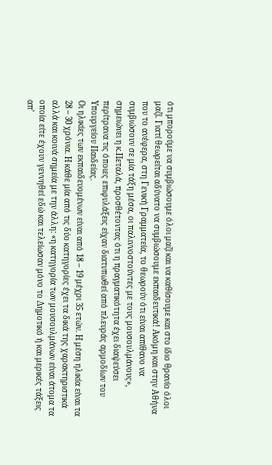ότι μπορούμε να συμβιώσουμε όλοι μαζί και να καθίσουμε και στο ίδιο θρανίο όλοι μαζί. Γιατί θεωρείται αδύνατο να συμβιώσουμε εκπαιδευτικά! Ακόμη και στην Αθήνα που το ανέφερα, στη Γενική Γραμματεία, το θεωρούν ότι είναι απίθανο να συμβιώσουν σε μία τάξη μέσα, οι παλιννοστούντες με τους μουσουλμάνους», σημειώνει η κ.Πεταλά, προσθέτοντας ότι η πραγματικότητα έχει διαψεύσει περίτρανα τις όποιες επιφυλάξεις είχαν διατυπωθεί από πλευράς αρμοδίων του Υπουργείου Παιδείας.
Οι ηλικίες των εκπαιδευομένων είναι από 18 – 19 μέχρι 35 ετών. Η μέση ηλικία είναι τα 28 – 30 χρόνια. Η κάθε μία από τις δύο κατηγορίες έχει τα δικά της χαρακτηριστικά αλλά και κοινά σημεία με την άλλη: «η κατηγορία των μουσουλμάνων είναι άτομα τα οποία είτε έχουν γεννηθεί εδώ και τελείωσαν μόνο το Δημοτικό ή και μερικές τάξεις απ’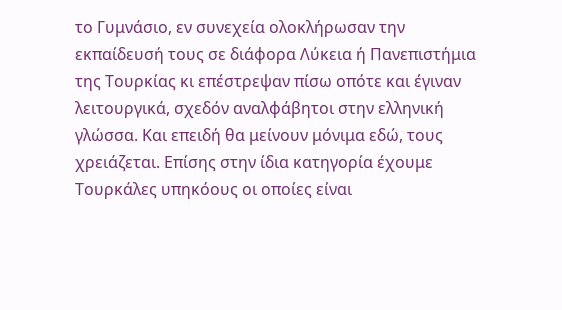το Γυμνάσιο, εν συνεχεία ολοκλήρωσαν την εκπαίδευσή τους σε διάφορα Λύκεια ή Πανεπιστήμια της Τουρκίας κι επέστρεψαν πίσω οπότε και έγιναν λειτουργικά, σχεδόν αναλφάβητοι στην ελληνική γλώσσα. Και επειδή θα μείνουν μόνιμα εδώ, τους χρειάζεται. Επίσης στην ίδια κατηγορία έχουμε Τουρκάλες υπηκόους οι οποίες είναι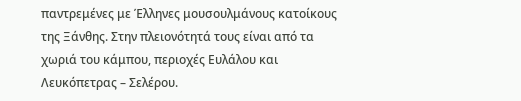παντρεμένες με Έλληνες μουσουλμάνους κατοίκους της Ξάνθης. Στην πλειονότητά τους είναι από τα χωριά του κάμπου, περιοχές Ευλάλου και Λευκόπετρας – Σελέρου.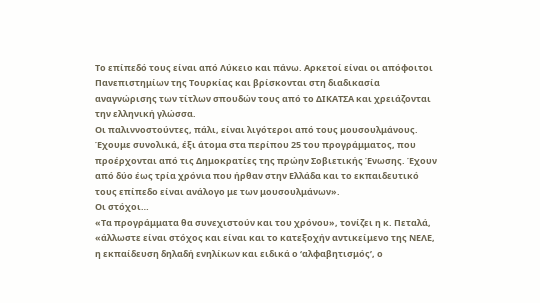Το επίπεδό τους είναι από Λύκειο και πάνω. Αρκετοί είναι οι απόφοιτοι Πανεπιστημίων της Τουρκίας και βρίσκονται στη διαδικασία αναγνώρισης των τίτλων σπουδών τους από το ΔΙΚΑΤΣΑ και χρειάζονται την ελληνική γλώσσα.
Οι παλιννοστούντες, πάλι, είναι λιγότεροι από τους μουσουλμάνους. Έχουμε συνολικά, έξι άτομα στα περίπου 25 του προγράμματος, που προέρχονται από τις Δημοκρατίες της πρώην Σοβιετικής Ένωσης. Έχουν από δύο έως τρία χρόνια που ήρθαν στην Ελλάδα και το εκπαιδευτικό τους επίπεδο είναι ανάλογο με των μουσουλμάνων».
Οι στόχοι…
«Τα προγράμματα θα συνεχιστούν και του χρόνου», τονίζει η κ. Πεταλά, «άλλωστε είναι στόχος και είναι και το κατεξοχήν αντικείμενο της ΝΕΛΕ, η εκπαίδευση δηλαδή ενηλίκων και ειδικά ο ‘αλφαβητισμός’, ο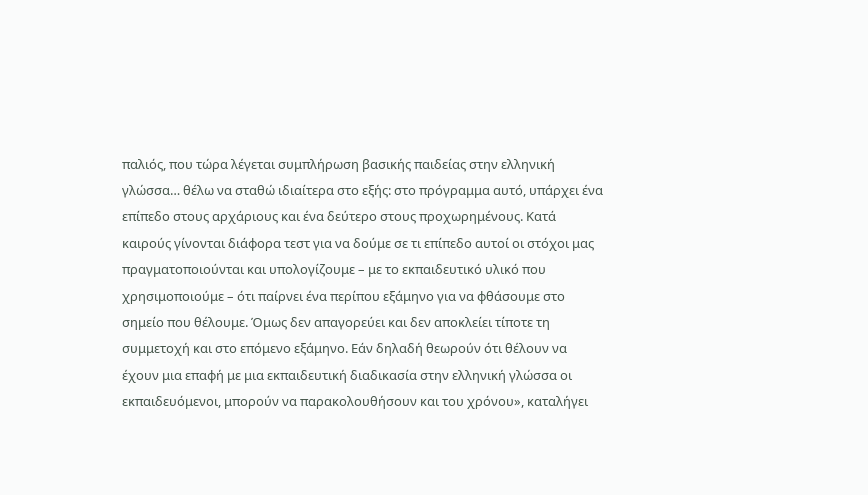παλιός, που τώρα λέγεται συμπλήρωση βασικής παιδείας στην ελληνική γλώσσα… θέλω να σταθώ ιδιαίτερα στο εξής: στο πρόγραμμα αυτό, υπάρχει ένα επίπεδο στους αρχάριους και ένα δεύτερο στους προχωρημένους. Κατά καιρούς γίνονται διάφορα τεστ για να δούμε σε τι επίπεδο αυτοί οι στόχοι μας πραγματοποιούνται και υπολογίζουμε – με το εκπαιδευτικό υλικό που χρησιμοποιούμε – ότι παίρνει ένα περίπου εξάμηνο για να φθάσουμε στο σημείο που θέλουμε. Όμως δεν απαγορεύει και δεν αποκλείει τίποτε τη συμμετοχή και στο επόμενο εξάμηνο. Εάν δηλαδή θεωρούν ότι θέλουν να έχουν μια επαφή με μια εκπαιδευτική διαδικασία στην ελληνική γλώσσα οι εκπαιδευόμενοι, μπορούν να παρακολουθήσουν και του χρόνου», καταλήγει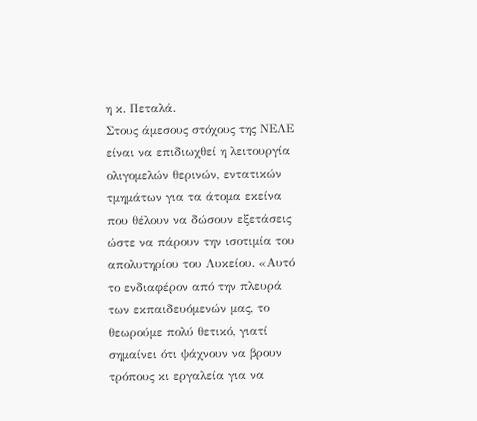η κ. Πεταλά.
Στους άμεσους στόχους της ΝΕΛΕ είναι να επιδιωχθεί η λειτουργία ολιγομελών θερινών, εντατικών τμημάτων για τα άτομα εκείνα που θέλουν να δώσουν εξετάσεις ώστε να πάρουν την ισοτιμία του απολυτηρίου του Λυκείου. «Αυτό το ενδιαφέρον από την πλευρά των εκπαιδευόμενών μας, το θεωρούμε πολύ θετικό, γιατί σημαίνει ότι ψάχνουν να βρουν τρόπους κι εργαλεία για να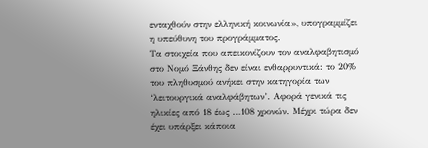ενταχθούν στην ελληνική κοινωνία», υπογραμμίζει η υπεύθυνη του προγράμματος.
Τα στοιχεία που απεικονίζουν τον αναλφαβητισμό στο Νομό Ξάνθης δεν είναι ενθαρρυντικά: το 20% του πληθυσμού ανήκει στην κατηγορία των ‘λειτουργικά αναλφάβητων’. Αφορά γενικά τις ηλικίες από 18 έως …108 χρονών. Μέχρι τώρα δεν έχει υπάρξει κάποια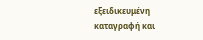εξειδικευμένη καταγραφή και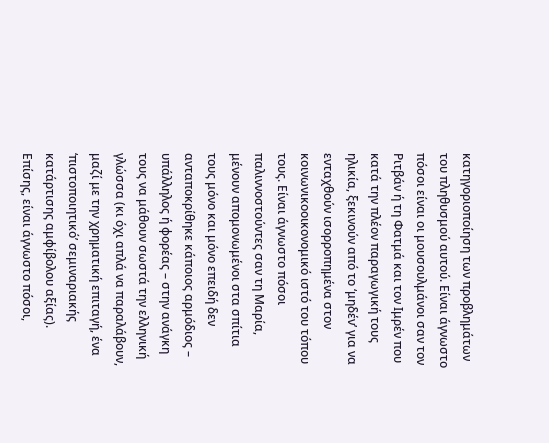κατηγοριοποίηση των προβλημάτων του πληθυσμού αυτού. Είναι άγνωστο πόσοι είναι οι μουσουλμάνοι σαν τον Ριτβάν ή τη Φατμά και τον Ιμρέν που κατά την πλέον παραγωγική τους ηλικία, ξεκινούν από το ‘μηδέν’ για να ενταχθούν ισορροπημένα στον κοινωνικοοικονομικό ιστό του τόπου τους. Είναι άγνωστο πόσοι παλιννοστούντες σαν τη Μαρία, μένουν απομονωμένοι στα σπίτια τους μόνο και μόνο επειδή δεν ανταποκρίθηκε κάποιος αρμόδιος – υπάλληλος ή φορέας – στην ανάγκη τους να μάθουν σωστά την ελληνική γλώσσα (κι όχι απλά να παραλάβουν, μαζί με την χρηματική επιταγή, ένα ‘πιστοποιητικό’ σεμιναριακής κατάρτισης αμφίβολου αξίας). Επίσης, είναι άγνωστο πόσοι,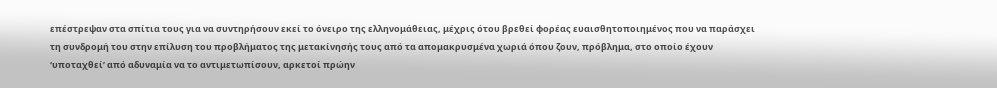επέστρεψαν στα σπίτια τους για να συντηρήσουν εκεί το όνειρο της ελληνομάθειας, μέχρις ότου βρεθεί φορέας ευαισθητοποιημένος που να παράσχει τη συνδρομή του στην επίλυση του προβλήματος της μετακίνησής τους από τα απομακρυσμένα χωριά όπου ζουν, πρόβλημα, στο οποίο έχουν ‘υποταχθεί’ από αδυναμία να το αντιμετωπίσουν, αρκετοί πρώην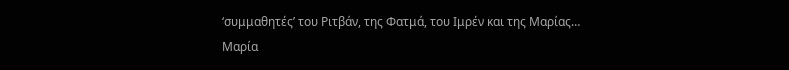‘συμμαθητές’ του Ριτβάν, της Φατμά, του Ιμρέν και της Μαρίας…
Μαρία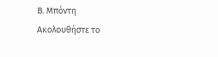Β. Μπόντη
Ακολουθήστε το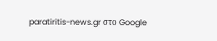paratiritis-news.gr στο Google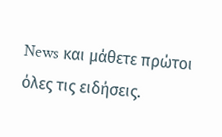News και μάθετε πρώτοι όλες τις ειδήσεις.